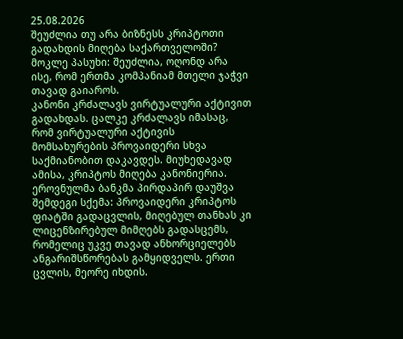25.08.2026
შეუძლია თუ არა ბიზნესს კრიპტოთი გადახდის მიღება საქართველოში?
მოკლე პასუხი: შეუძლია, ოღონდ არა ისე, რომ ერთმა კომპანიამ მთელი ჯაჭვი თავად გაიაროს.
კანონი კრძალავს ვირტუალური აქტივით გადახდას. ცალკე კრძალავს იმასაც, რომ ვირტუალური აქტივის მომსახურების პროვაიდერი სხვა საქმიანობით დაკავდეს. მიუხედავად ამისა, კრიპტოს მიღება კანონიერია. ეროვნულმა ბანკმა პირდაპირ დაუშვა შემდეგი სქემა: პროვაიდერი კრიპტოს ფიატში გადაცვლის, მიღებულ თანხას კი ლიცენზირებულ მიმღებს გადასცემს, რომელიც უკვე თავად ანხორციელებს ანგარიშსწორებას გამყიდველს. ერთი ცვლის, მეორე იხდის.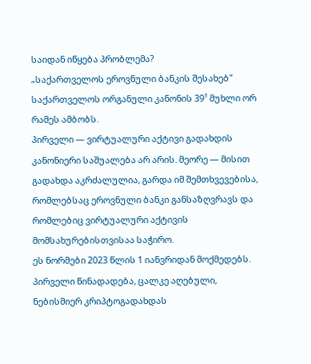საიდან იწყება პრობლემა?
„საქართველოს ეროვნული ბანკის შესახებ" საქართველოს ორგანული კანონის 39¹ მუხლი ორ რამეს ამბობს.
პირველი — ვირტუალური აქტივი გადახდის კანონიერი საშუალება არ არის. მეორე — მისით გადახდა აკრძალულია, გარდა იმ შემთხვევებისა, რომლებსაც ეროვნული ბანკი განსაზღვრავს და რომლებიც ვირტუალური აქტივის მომსახურებისთვისაა საჭირო.
ეს ნორმები 2023 წლის 1 იანვრიდან მოქმედებს.
პირველი წინადადება, ცალკე აღებული, ნებისმიერ კრიპტოგადახდას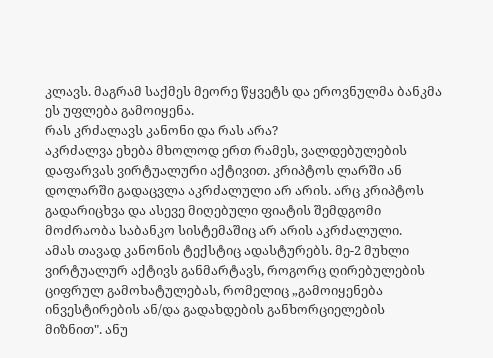კლავს. მაგრამ საქმეს მეორე წყვეტს და ეროვნულმა ბანკმა ეს უფლება გამოიყენა.
რას კრძალავს კანონი და რას არა?
აკრძალვა ეხება მხოლოდ ერთ რამეს, ვალდებულების დაფარვას ვირტუალური აქტივით. კრიპტოს ლარში ან დოლარში გადაცვლა აკრძალული არ არის. არც კრიპტოს გადარიცხვა და ასევე მიღებული ფიატის შემდგომი მოძრაობა საბანკო სისტემაშიც არ არის აკრძალული.
ამას თავად კანონის ტექსტიც ადასტურებს. მე-2 მუხლი ვირტუალურ აქტივს განმარტავს, როგორც ღირებულების ციფრულ გამოხატულებას, რომელიც „გამოიყენება ინვესტირების ან/და გადახდების განხორციელების მიზნით". ანუ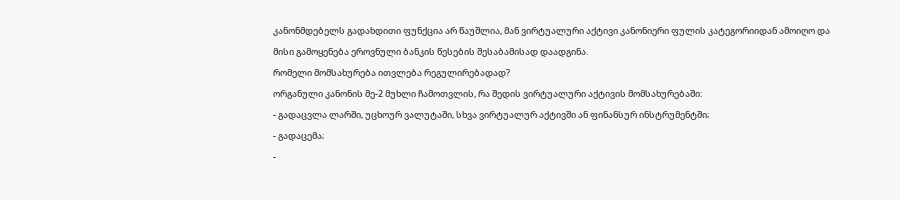კანონმდებელს გადახდითი ფუნქცია არ წაუშლია, მან ვირტუალური აქტივი კანონიერი ფულის კატეგორიიდან ამოიღო და მისი გამოყენება ეროვნული ბანკის წესების შესაბამისად დაადგინა.
რომელი მომსახურება ითვლება რეგულირებადად?
ორგანული კანონის მე-2 მუხლი ჩამოთვლის, რა შედის ვირტუალური აქტივის მომსახურებაში:
- გადაცვლა ლარში, უცხოურ ვალუტაში, სხვა ვირტუალურ აქტივში ან ფინანსურ ინსტრუმენტში;
- გადაცემა;
-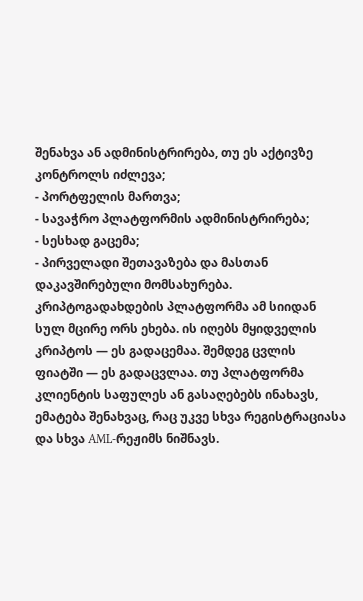შენახვა ან ადმინისტრირება, თუ ეს აქტივზე კონტროლს იძლევა;
- პორტფელის მართვა;
- სავაჭრო პლატფორმის ადმინისტრირება;
- სესხად გაცემა;
- პირველადი შეთავაზება და მასთან დაკავშირებული მომსახურება.
კრიპტოგადახდების პლატფორმა ამ სიიდან სულ მცირე ორს ეხება. ის იღებს მყიდველის კრიპტოს — ეს გადაცემაა. შემდეგ ცვლის ფიატში — ეს გადაცვლაა. თუ პლატფორმა კლიენტის საფულეს ან გასაღებებს ინახავს, ემატება შენახვაც, რაც უკვე სხვა რეგისტრაციასა და სხვა AML-რეჟიმს ნიშნავს.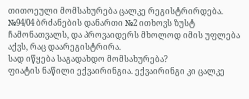თითოეული მომსახურება ცალკე რეგისტრირდება. №94/04 ბრძანების დანართი №2 ითხოვს ზუსტ ჩამონათვალს, და პროვაიდერს მხოლოდ იმის უფლება აქვს, რაც დაარეგისტრირა.
სად იწყება საგადახდო მომსახურება?
ფიატის ნაწილი ექვაირინგია. ექვაირინგი კი ცალკე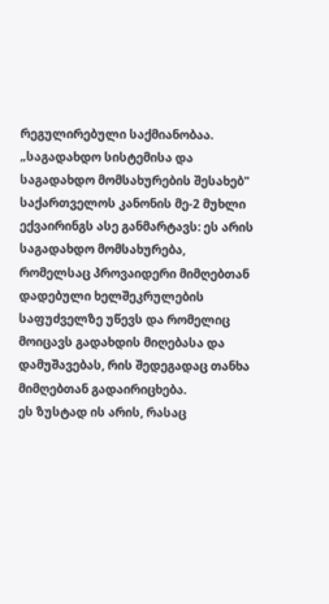რეგულირებული საქმიანობაა.
„საგადახდო სისტემისა და საგადახდო მომსახურების შესახებ" საქართველოს კანონის მე-2 მუხლი ექვაირინგს ასე განმარტავს: ეს არის საგადახდო მომსახურება, რომელსაც პროვაიდერი მიმღებთან დადებული ხელშეკრულების საფუძველზე უწევს და რომელიც მოიცავს გადახდის მიღებასა და დამუშავებას, რის შედეგადაც თანხა მიმღებთან გადაირიცხება.
ეს ზუსტად ის არის, რასაც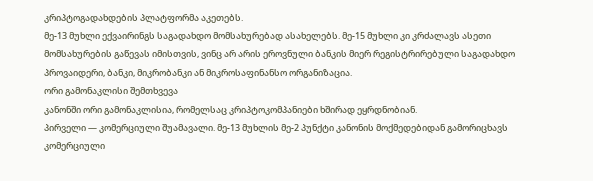კრიპტოგადახდების პლატფორმა აკეთებს.
მე-13 მუხლი ექვაირინგს საგადახდო მომსახურებად ასახელებს. მე-15 მუხლი კი კრძალავს ასეთი მომსახურების გაწევას იმისთვის, ვინც არ არის ეროვნული ბანკის მიერ რეგისტრირებული საგადახდო პროვაიდერი, ბანკი, მიკრობანკი ან მიკროსაფინანსო ორგანიზაცია.
ორი გამონაკლისი შემთხვევა
კანონში ორი გამონაკლისია, რომელსაც კრიპტოკომპანიები ხშირად ეყრდნობიან.
პირველი — კომერციული შუამავალი. მე-13 მუხლის მე-2 პუნქტი კანონის მოქმედებიდან გამორიცხავს კომერციული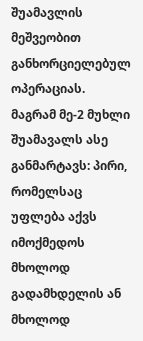შუამავლის მეშვეობით განხორციელებულ ოპერაციას. მაგრამ მე-2 მუხლი შუამავალს ასე განმარტავს: პირი, რომელსაც უფლება აქვს იმოქმედოს მხოლოდ გადამხდელის ან მხოლოდ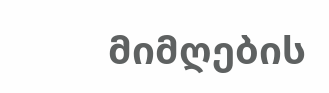მიმღების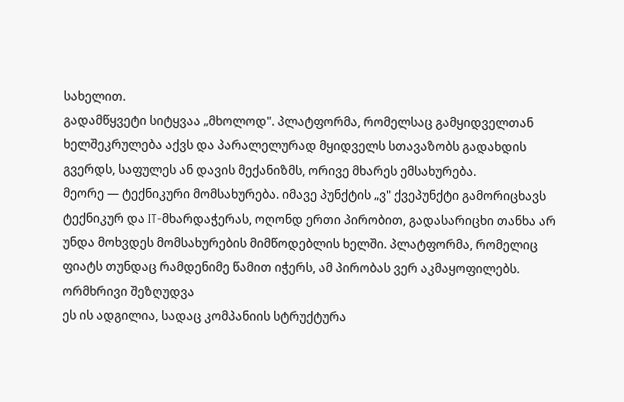სახელით.
გადამწყვეტი სიტყვაა „მხოლოდ". პლატფორმა, რომელსაც გამყიდველთან ხელშეკრულება აქვს და პარალელურად მყიდველს სთავაზობს გადახდის გვერდს, საფულეს ან დავის მექანიზმს, ორივე მხარეს ემსახურება.
მეორე — ტექნიკური მომსახურება. იმავე პუნქტის „ვ" ქვეპუნქტი გამორიცხავს ტექნიკურ და IT-მხარდაჭერას, ოღონდ ერთი პირობით, გადასარიცხი თანხა არ უნდა მოხვდეს მომსახურების მიმწოდებლის ხელში. პლატფორმა, რომელიც ფიატს თუნდაც რამდენიმე წამით იჭერს, ამ პირობას ვერ აკმაყოფილებს.
ორმხრივი შეზღუდვა
ეს ის ადგილია, სადაც კომპანიის სტრუქტურა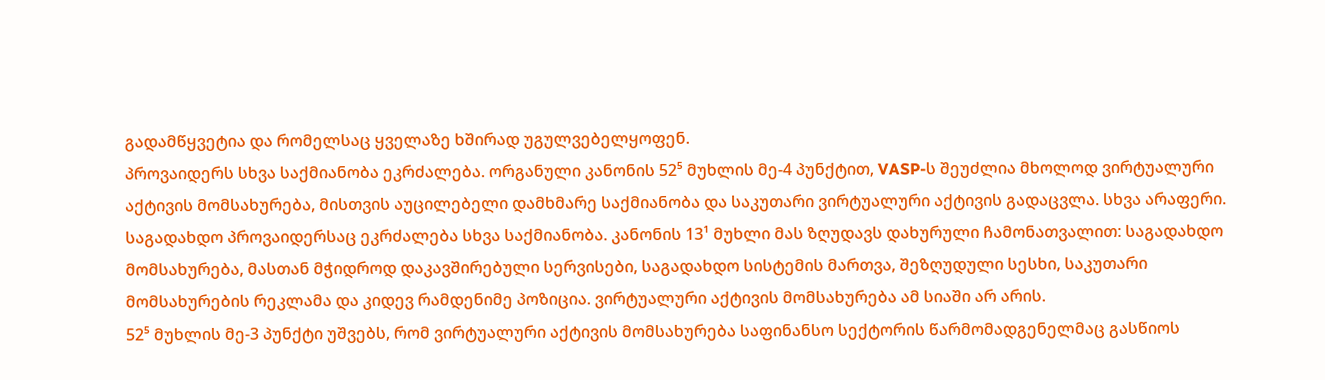გადამწყვეტია და რომელსაც ყველაზე ხშირად უგულვებელყოფენ.
პროვაიდერს სხვა საქმიანობა ეკრძალება. ორგანული კანონის 52⁵ მუხლის მე-4 პუნქტით, VASP-ს შეუძლია მხოლოდ ვირტუალური აქტივის მომსახურება, მისთვის აუცილებელი დამხმარე საქმიანობა და საკუთარი ვირტუალური აქტივის გადაცვლა. სხვა არაფერი.
საგადახდო პროვაიდერსაც ეკრძალება სხვა საქმიანობა. კანონის 13¹ მუხლი მას ზღუდავს დახურული ჩამონათვალით: საგადახდო მომსახურება, მასთან მჭიდროდ დაკავშირებული სერვისები, საგადახდო სისტემის მართვა, შეზღუდული სესხი, საკუთარი მომსახურების რეკლამა და კიდევ რამდენიმე პოზიცია. ვირტუალური აქტივის მომსახურება ამ სიაში არ არის.
52⁵ მუხლის მე-3 პუნქტი უშვებს, რომ ვირტუალური აქტივის მომსახურება საფინანსო სექტორის წარმომადგენელმაც გასწიოს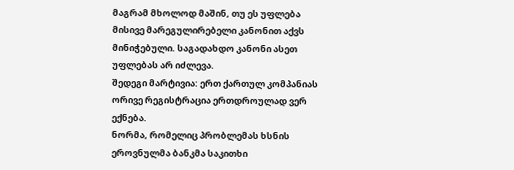მაგრამ მხოლოდ მაშინ, თუ ეს უფლება მისივე მარეგულირებელი კანონით აქვს მინიჭებული. საგადახდო კანონი ასეთ უფლებას არ იძლევა.
შედეგი მარტივია: ერთ ქართულ კომპანიას ორივე რეგისტრაცია ერთდროულად ვერ ექნება.
ნორმა, რომელიც პრობლემას ხსნის
ეროვნულმა ბანკმა საკითხი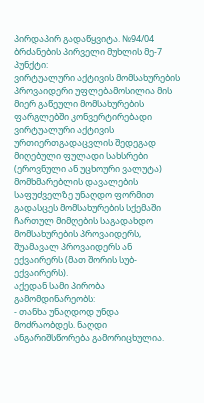პირდაპირ გადაწყვიტა. №94/04 ბრძანების პირველი მუხლის მე-7 პუნქტი:
ვირტუალური აქტივის მომსახურების პროვაიდერი უფლებამოსილია მის მიერ გაწეული მომსახურების ფარგლებში კონვერტირებადი ვირტუალური აქტივის ურთიერთგადაცვლის შედეგად მიღებული ფულადი სახსრები (ეროვნული ან უცხოური ვალუტა) მომხმარებლის დავალების საფუძველზე უნაღდო ფორმით გადასცეს მომსახურების სქემაში ჩართულ მიმღების საგადახდო მომსახურების პროვაიდერს, შუამავალ პროვაიდერს ან ექვაირერს (მათ შორის სუბ-ექვაირერს).
აქედან სამი პირობა გამომდინარეობს:
- თანხა უნაღდოდ უნდა მოძრაობდეს. ნაღდი ანგარიშსწორება გამორიცხულია.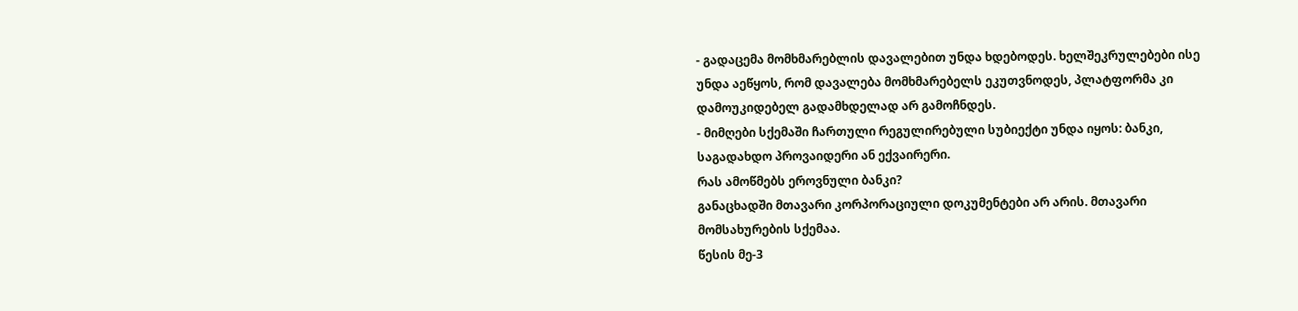- გადაცემა მომხმარებლის დავალებით უნდა ხდებოდეს. ხელშეკრულებები ისე უნდა აეწყოს, რომ დავალება მომხმარებელს ეკუთვნოდეს, პლატფორმა კი დამოუკიდებელ გადამხდელად არ გამოჩნდეს.
- მიმღები სქემაში ჩართული რეგულირებული სუბიექტი უნდა იყოს: ბანკი, საგადახდო პროვაიდერი ან ექვაირერი.
რას ამოწმებს ეროვნული ბანკი?
განაცხადში მთავარი კორპორაციული დოკუმენტები არ არის. მთავარი მომსახურების სქემაა.
წესის მე-3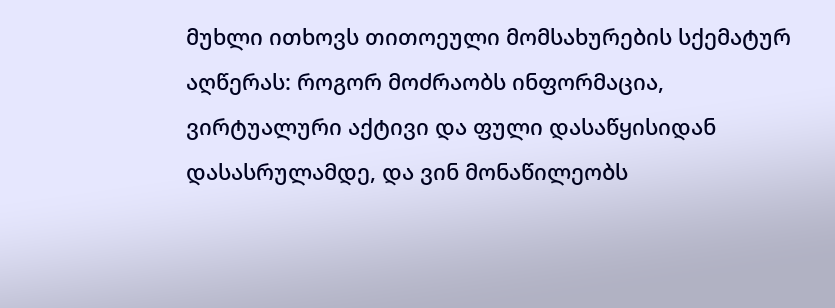მუხლი ითხოვს თითოეული მომსახურების სქემატურ აღწერას: როგორ მოძრაობს ინფორმაცია, ვირტუალური აქტივი და ფული დასაწყისიდან დასასრულამდე, და ვინ მონაწილეობს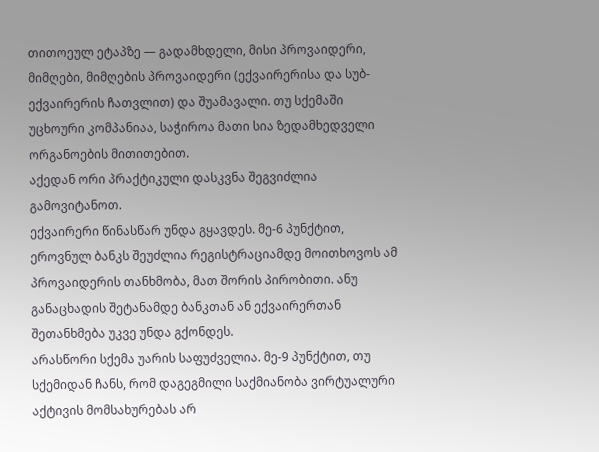თითოეულ ეტაპზე — გადამხდელი, მისი პროვაიდერი, მიმღები, მიმღების პროვაიდერი (ექვაირერისა და სუბ-ექვაირერის ჩათვლით) და შუამავალი. თუ სქემაში უცხოური კომპანიაა, საჭიროა მათი სია ზედამხედველი ორგანოების მითითებით.
აქედან ორი პრაქტიკული დასკვნა შეგვიძლია გამოვიტანოთ.
ექვაირერი წინასწარ უნდა გყავდეს. მე-6 პუნქტით, ეროვნულ ბანკს შეუძლია რეგისტრაციამდე მოითხოვოს ამ პროვაიდერის თანხმობა, მათ შორის პირობითი. ანუ განაცხადის შეტანამდე ბანკთან ან ექვაირერთან შეთანხმება უკვე უნდა გქონდეს.
არასწორი სქემა უარის საფუძველია. მე-9 პუნქტით, თუ სქემიდან ჩანს, რომ დაგეგმილი საქმიანობა ვირტუალური აქტივის მომსახურებას არ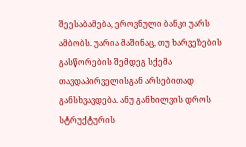შეესაბამება, ეროვნული ბანკი უარს ამბობს. უარია მაშინაც, თუ ხარვეზების გასწორების შემდეგ სქემა თავდაპირველისგან არსებითად განსხვავდება. ანუ განხილვის დროს სტრუქტურის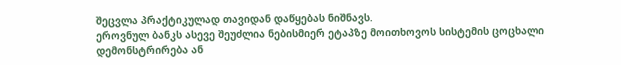შეცვლა პრაქტიკულად თავიდან დაწყებას ნიშნავს.
ეროვნულ ბანკს ასევე შეუძლია ნებისმიერ ეტაპზე მოითხოვოს სისტემის ცოცხალი დემონსტრირება ან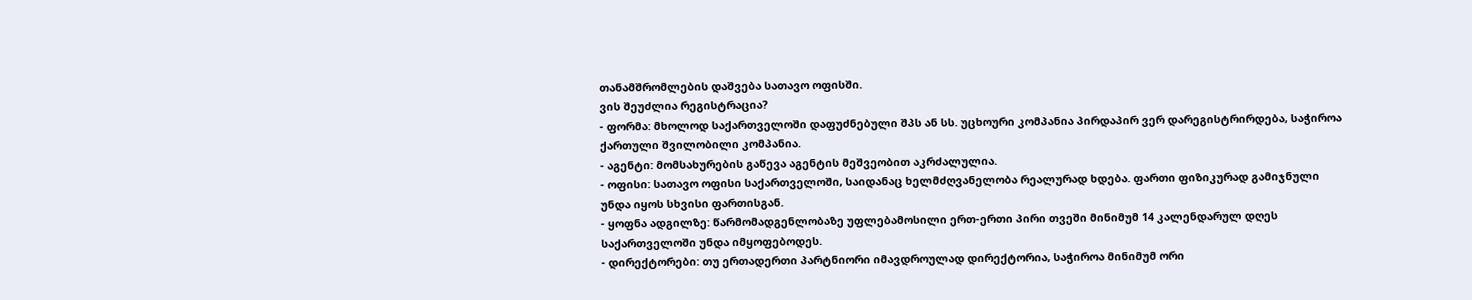თანამშრომლების დაშვება სათავო ოფისში.
ვის შეუძლია რეგისტრაცია?
- ფორმა: მხოლოდ საქართველოში დაფუძნებული შპს ან სს. უცხოური კომპანია პირდაპირ ვერ დარეგისტრირდება, საჭიროა ქართული შვილობილი კომპანია.
- აგენტი: მომსახურების გაწევა აგენტის მეშვეობით აკრძალულია.
- ოფისი: სათავო ოფისი საქართველოში, საიდანაც ხელმძღვანელობა რეალურად ხდება. ფართი ფიზიკურად გამიჯნული უნდა იყოს სხვისი ფართისგან.
- ყოფნა ადგილზე: წარმომადგენლობაზე უფლებამოსილი ერთ-ერთი პირი თვეში მინიმუმ 14 კალენდარულ დღეს საქართველოში უნდა იმყოფებოდეს.
- დირექტორები: თუ ერთადერთი პარტნიორი იმავდროულად დირექტორია, საჭიროა მინიმუმ ორი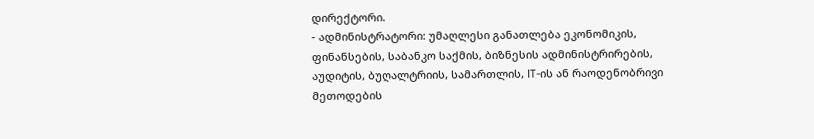დირექტორი.
- ადმინისტრატორი: უმაღლესი განათლება ეკონომიკის, ფინანსების, საბანკო საქმის, ბიზნესის ადმინისტრირების, აუდიტის, ბუღალტრიის, სამართლის, IT-ის ან რაოდენობრივი მეთოდების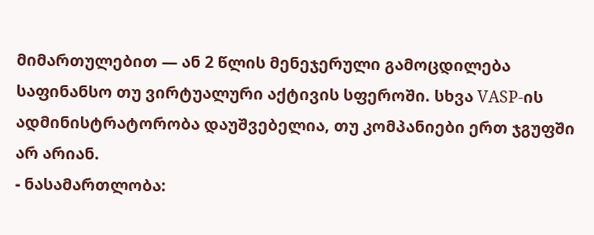მიმართულებით — ან 2 წლის მენეჯერული გამოცდილება საფინანსო თუ ვირტუალური აქტივის სფეროში. სხვა VASP-ის ადმინისტრატორობა დაუშვებელია, თუ კომპანიები ერთ ჯგუფში არ არიან.
- ნასამართლობა: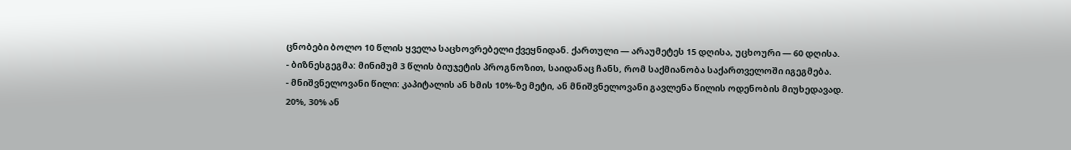ცნობები ბოლო 10 წლის ყველა საცხოვრებელი ქვეყნიდან. ქართული — არაუმეტეს 15 დღისა, უცხოური — 60 დღისა.
- ბიზნესგეგმა: მინიმუმ 3 წლის ბიუჯეტის პროგნოზით, საიდანაც ჩანს, რომ საქმიანობა საქართველოში იგეგმება.
- მნიშვნელოვანი წილი: კაპიტალის ან ხმის 10%-ზე მეტი, ან მნიშვნელოვანი გავლენა წილის ოდენობის მიუხედავად. 20%, 30% ან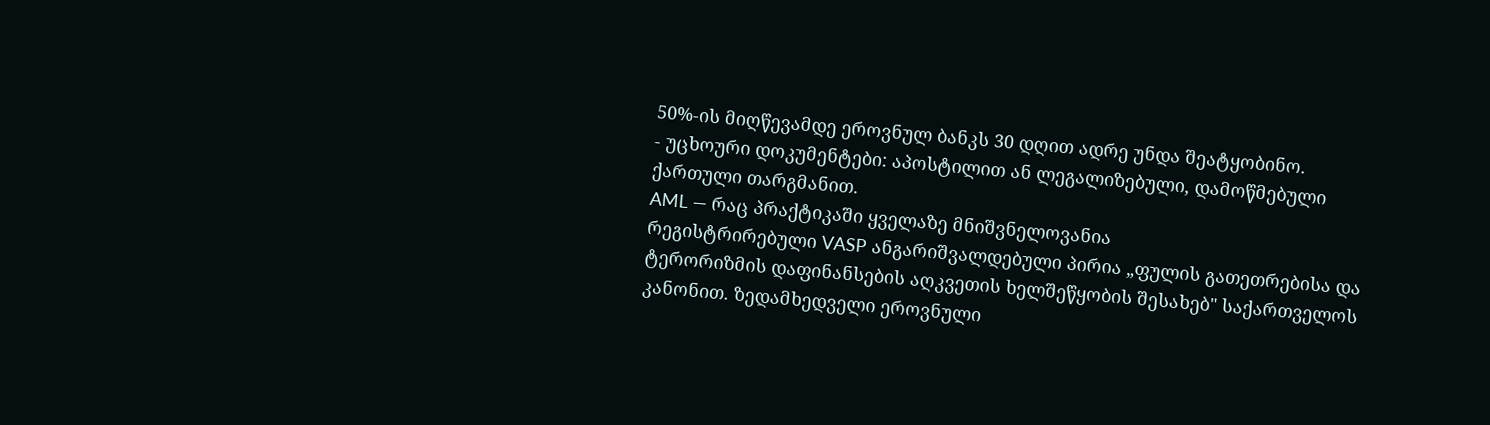50%-ის მიღწევამდე ეროვნულ ბანკს 30 დღით ადრე უნდა შეატყობინო.
- უცხოური დოკუმენტები: აპოსტილით ან ლეგალიზებული, დამოწმებული ქართული თარგმანით.
AML — რაც პრაქტიკაში ყველაზე მნიშვნელოვანია
რეგისტრირებული VASP ანგარიშვალდებული პირია „ფულის გათეთრებისა და ტერორიზმის დაფინანსების აღკვეთის ხელშეწყობის შესახებ" საქართველოს კანონით. ზედამხედველი ეროვნული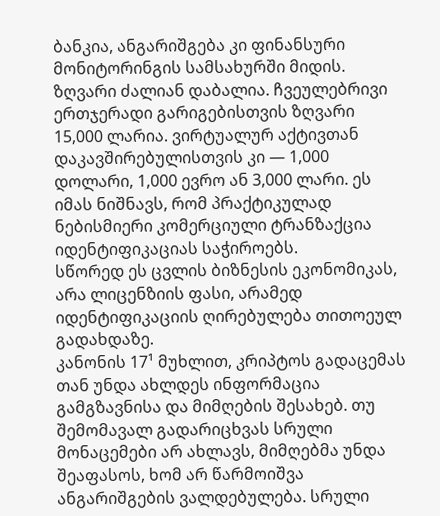ბანკია, ანგარიშგება კი ფინანსური მონიტორინგის სამსახურში მიდის.
ზღვარი ძალიან დაბალია. ჩვეულებრივი ერთჯერადი გარიგებისთვის ზღვარი 15,000 ლარია. ვირტუალურ აქტივთან დაკავშირებულისთვის კი — 1,000 დოლარი, 1,000 ევრო ან 3,000 ლარი. ეს იმას ნიშნავს, რომ პრაქტიკულად ნებისმიერი კომერციული ტრანზაქცია იდენტიფიკაციას საჭიროებს.
სწორედ ეს ცვლის ბიზნესის ეკონომიკას, არა ლიცენზიის ფასი, არამედ იდენტიფიკაციის ღირებულება თითოეულ გადახდაზე.
კანონის 17¹ მუხლით, კრიპტოს გადაცემას თან უნდა ახლდეს ინფორმაცია გამგზავნისა და მიმღების შესახებ. თუ შემომავალ გადარიცხვას სრული მონაცემები არ ახლავს, მიმღებმა უნდა შეაფასოს, ხომ არ წარმოიშვა ანგარიშგების ვალდებულება. სრული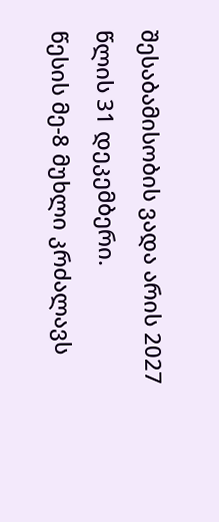შესაბამისობის ვადა არის 2027 წლის 31 დეკემბერი.
წესის მე-8 მუხლი კრძალავს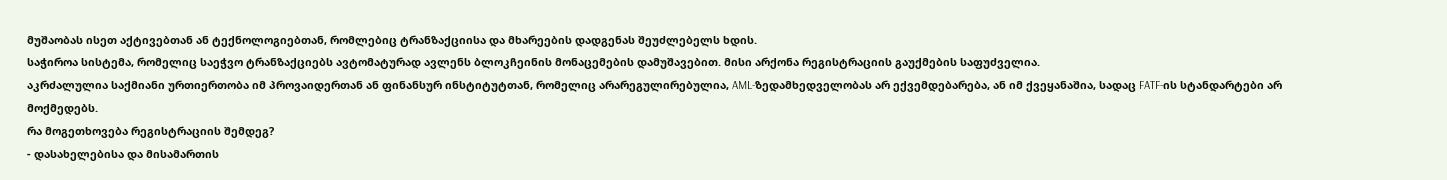მუშაობას ისეთ აქტივებთან ან ტექნოლოგიებთან, რომლებიც ტრანზაქციისა და მხარეების დადგენას შეუძლებელს ხდის.
საჭიროა სისტემა, რომელიც საეჭვო ტრანზაქციებს ავტომატურად ავლენს ბლოკჩეინის მონაცემების დამუშავებით. მისი არქონა რეგისტრაციის გაუქმების საფუძველია.
აკრძალულია საქმიანი ურთიერთობა იმ პროვაიდერთან ან ფინანსურ ინსტიტუტთან, რომელიც არარეგულირებულია, AML-ზედამხედველობას არ ექვემდებარება, ან იმ ქვეყანაშია, სადაც FATF-ის სტანდარტები არ მოქმედებს.
რა მოგეთხოვება რეგისტრაციის შემდეგ?
- დასახელებისა და მისამართის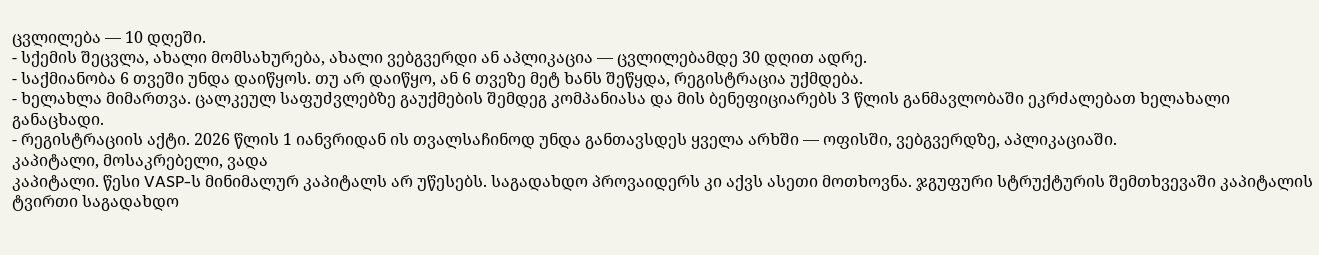ცვლილება — 10 დღეში.
- სქემის შეცვლა, ახალი მომსახურება, ახალი ვებგვერდი ან აპლიკაცია — ცვლილებამდე 30 დღით ადრე.
- საქმიანობა 6 თვეში უნდა დაიწყოს. თუ არ დაიწყო, ან 6 თვეზე მეტ ხანს შეწყდა, რეგისტრაცია უქმდება.
- ხელახლა მიმართვა. ცალკეულ საფუძვლებზე გაუქმების შემდეგ კომპანიასა და მის ბენეფიციარებს 3 წლის განმავლობაში ეკრძალებათ ხელახალი განაცხადი.
- რეგისტრაციის აქტი. 2026 წლის 1 იანვრიდან ის თვალსაჩინოდ უნდა განთავსდეს ყველა არხში — ოფისში, ვებგვერდზე, აპლიკაციაში.
კაპიტალი, მოსაკრებელი, ვადა
კაპიტალი. წესი VASP-ს მინიმალურ კაპიტალს არ უწესებს. საგადახდო პროვაიდერს კი აქვს ასეთი მოთხოვნა. ჯგუფური სტრუქტურის შემთხვევაში კაპიტალის ტვირთი საგადახდო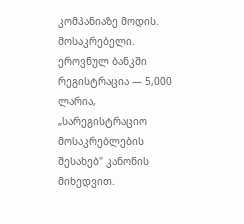კომპანიაზე მოდის.
მოსაკრებელი. ეროვნულ ბანკში რეგისტრაცია — 5,000 ლარია, „სარეგისტრაციო მოსაკრებლების შესახებ" კანონის მიხედვით.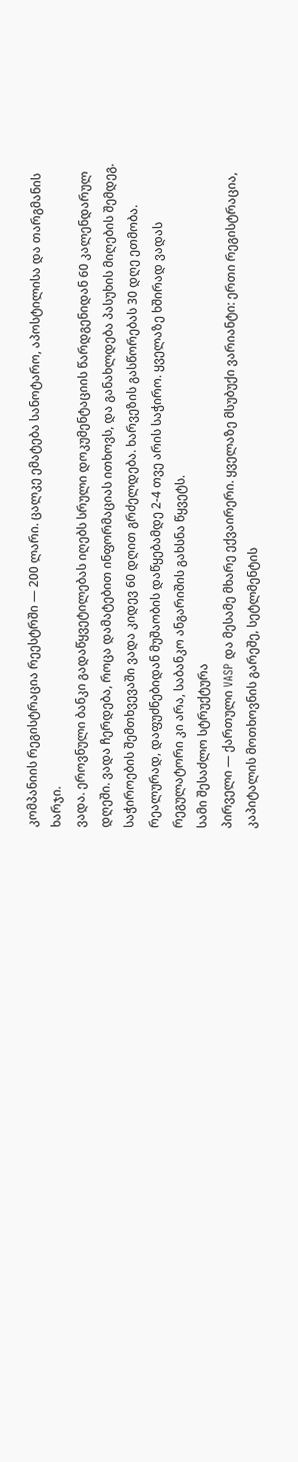კომპანიის რეგისტრაცია რეესტრში — 200 ლარი. ცალკე ემატება სანოტარო, აპოსტილისა და თარგმანის ხარჯი.
ვადა. ეროვნული ბანკი გადაწყვეტილებას იღებს სრული დოკუმენტაციის წარდგენიდან 60 კალენდარულ დღეში. ვადა ჩერდება, როცა დამატებით ინფორმაციას ითხოვს, და განახლდება პასუხის მიღების შემდეგ. საჭიროების შემთხვევაში ვადა კიდევ 60 დღით გრძელდება. ხარვეზის გასწორებას 30 დღე ეთმობა.
რეალურად, დაფუძნებიდან მუშაობის დაწყებამდე 2-4 თვე არის საჭირო. ყველაზე ხშირად ვადას რეგულატორი კი არა, საბანკო ანგარიშის გახსნა წყვეტს.
სამი შესაძლო სტრუქტურა
პირველი — ქართული VASP და მესამე მხარე ექვაირერი. ყველაზე მსუბუქი ვარიანტი: ერთი რეგისტრაცია, კაპიტალის მოთხოვნის გარეშე, სეტლმენტის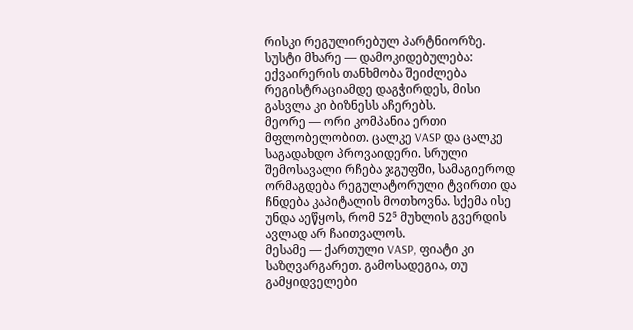რისკი რეგულირებულ პარტნიორზე. სუსტი მხარე — დამოკიდებულება: ექვაირერის თანხმობა შეიძლება რეგისტრაციამდე დაგჭირდეს, მისი გასვლა კი ბიზნესს აჩერებს.
მეორე — ორი კომპანია ერთი მფლობელობით. ცალკე VASP და ცალკე საგადახდო პროვაიდერი. სრული შემოსავალი რჩება ჯგუფში, სამაგიეროდ ორმაგდება რეგულატორული ტვირთი და ჩნდება კაპიტალის მოთხოვნა. სქემა ისე უნდა აეწყოს, რომ 52⁵ მუხლის გვერდის ავლად არ ჩაითვალოს.
მესამე — ქართული VASP, ფიატი კი საზღვარგარეთ. გამოსადეგია, თუ გამყიდველები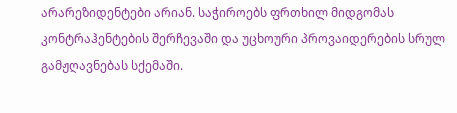არარეზიდენტები არიან. საჭიროებს ფრთხილ მიდგომას კონტრაჰენტების შერჩევაში და უცხოური პროვაიდერების სრულ გამჟღავნებას სქემაში.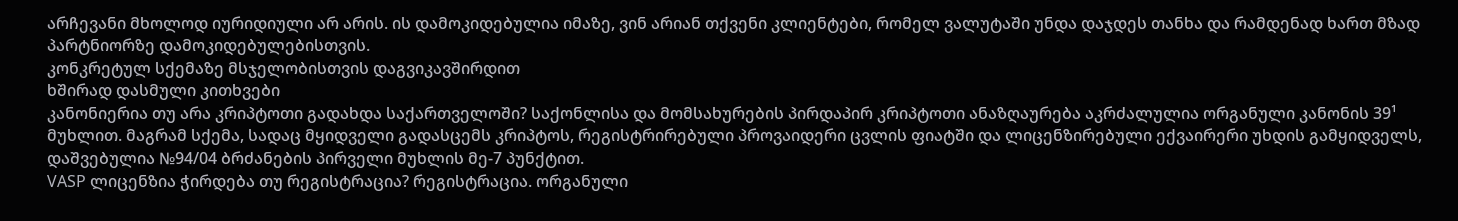არჩევანი მხოლოდ იურიდიული არ არის. ის დამოკიდებულია იმაზე, ვინ არიან თქვენი კლიენტები, რომელ ვალუტაში უნდა დაჯდეს თანხა და რამდენად ხართ მზად პარტნიორზე დამოკიდებულებისთვის.
კონკრეტულ სქემაზე მსჯელობისთვის დაგვიკავშირდით
ხშირად დასმული კითხვები
კანონიერია თუ არა კრიპტოთი გადახდა საქართველოში? საქონლისა და მომსახურების პირდაპირ კრიპტოთი ანაზღაურება აკრძალულია ორგანული კანონის 39¹ მუხლით. მაგრამ სქემა, სადაც მყიდველი გადასცემს კრიპტოს, რეგისტრირებული პროვაიდერი ცვლის ფიატში და ლიცენზირებული ექვაირერი უხდის გამყიდველს, დაშვებულია №94/04 ბრძანების პირველი მუხლის მე-7 პუნქტით.
VASP ლიცენზია ჭირდება თუ რეგისტრაცია? რეგისტრაცია. ორგანული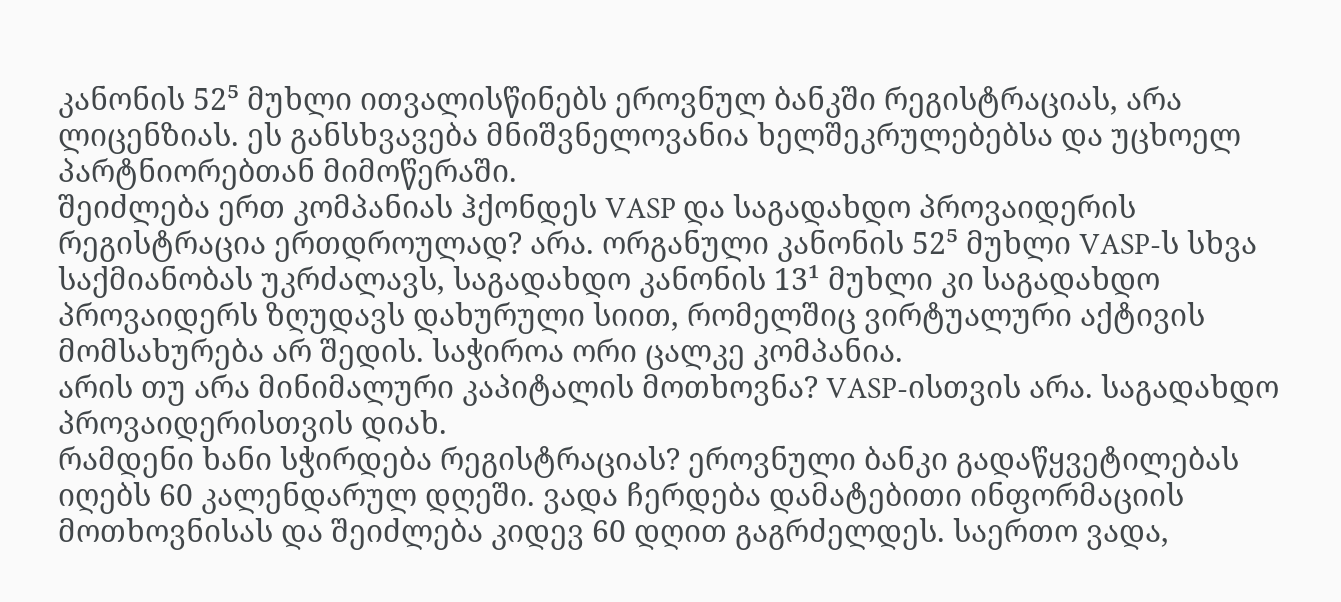კანონის 52⁵ მუხლი ითვალისწინებს ეროვნულ ბანკში რეგისტრაციას, არა ლიცენზიას. ეს განსხვავება მნიშვნელოვანია ხელშეკრულებებსა და უცხოელ პარტნიორებთან მიმოწერაში.
შეიძლება ერთ კომპანიას ჰქონდეს VASP და საგადახდო პროვაიდერის რეგისტრაცია ერთდროულად? არა. ორგანული კანონის 52⁵ მუხლი VASP-ს სხვა საქმიანობას უკრძალავს, საგადახდო კანონის 13¹ მუხლი კი საგადახდო პროვაიდერს ზღუდავს დახურული სიით, რომელშიც ვირტუალური აქტივის მომსახურება არ შედის. საჭიროა ორი ცალკე კომპანია.
არის თუ არა მინიმალური კაპიტალის მოთხოვნა? VASP-ისთვის არა. საგადახდო პროვაიდერისთვის დიახ.
რამდენი ხანი სჭირდება რეგისტრაციას? ეროვნული ბანკი გადაწყვეტილებას იღებს 60 კალენდარულ დღეში. ვადა ჩერდება დამატებითი ინფორმაციის მოთხოვნისას და შეიძლება კიდევ 60 დღით გაგრძელდეს. საერთო ვადა,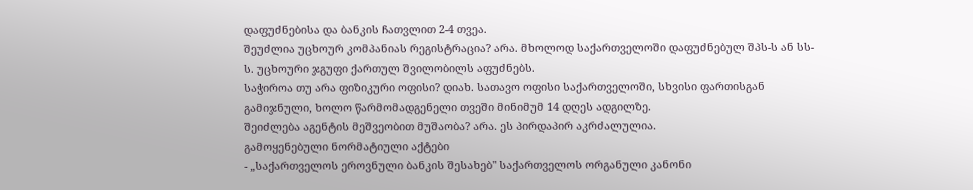დაფუძნებისა და ბანკის ჩათვლით 2-4 თვეა.
შეუძლია უცხოურ კომპანიას რეგისტრაცია? არა. მხოლოდ საქართველოში დაფუძნებულ შპს-ს ან სს-ს. უცხოური ჯგუფი ქართულ შვილობილს აფუძნებს.
საჭიროა თუ არა ფიზიკური ოფისი? დიახ. სათავო ოფისი საქართველოში, სხვისი ფართისგან გამიჯნული, ხოლო წარმომადგენელი თვეში მინიმუმ 14 დღეს ადგილზე.
შეიძლება აგენტის მეშვეობით მუშაობა? არა. ეს პირდაპირ აკრძალულია.
გამოყენებული ნორმატიული აქტები
- „საქართველოს ეროვნული ბანკის შესახებ" საქართველოს ორგანული კანონი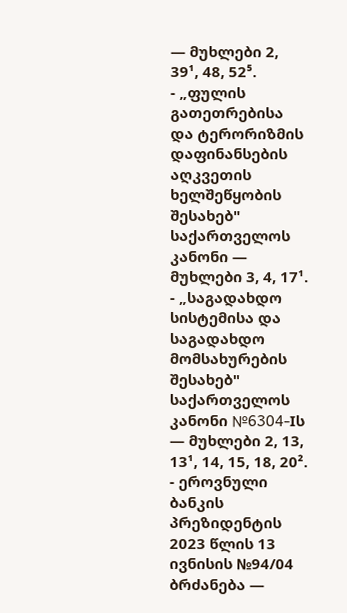— მუხლები 2, 39¹, 48, 52⁵.
- „ფულის გათეთრებისა და ტერორიზმის დაფინანსების აღკვეთის ხელშეწყობის შესახებ" საქართველოს კანონი — მუხლები 3, 4, 17¹.
- „საგადახდო სისტემისა და საგადახდო მომსახურების შესახებ" საქართველოს კანონი №6304-Iს — მუხლები 2, 13, 13¹, 14, 15, 18, 20².
- ეროვნული ბანკის პრეზიდენტის 2023 წლის 13 ივნისის №94/04 ბრძანება —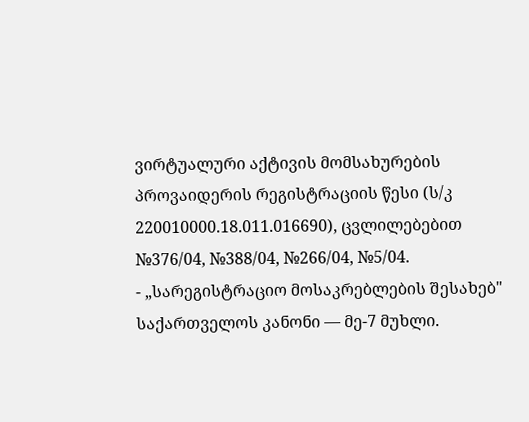ვირტუალური აქტივის მომსახურების პროვაიდერის რეგისტრაციის წესი (ს/კ 220010000.18.011.016690), ცვლილებებით №376/04, №388/04, №266/04, №5/04.
- „სარეგისტრაციო მოსაკრებლების შესახებ" საქართველოს კანონი — მე-7 მუხლი.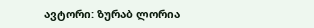ავტორი: ზურაბ ლორია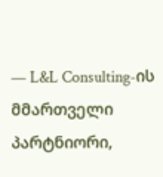— L&L Consulting-ის მმართველი პარტნიორი,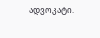ადვოკატი.